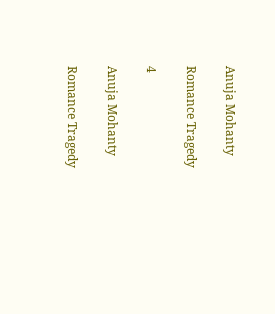Anuja Mohanty

Romance Tragedy

4

Anuja Mohanty

Romance Tragedy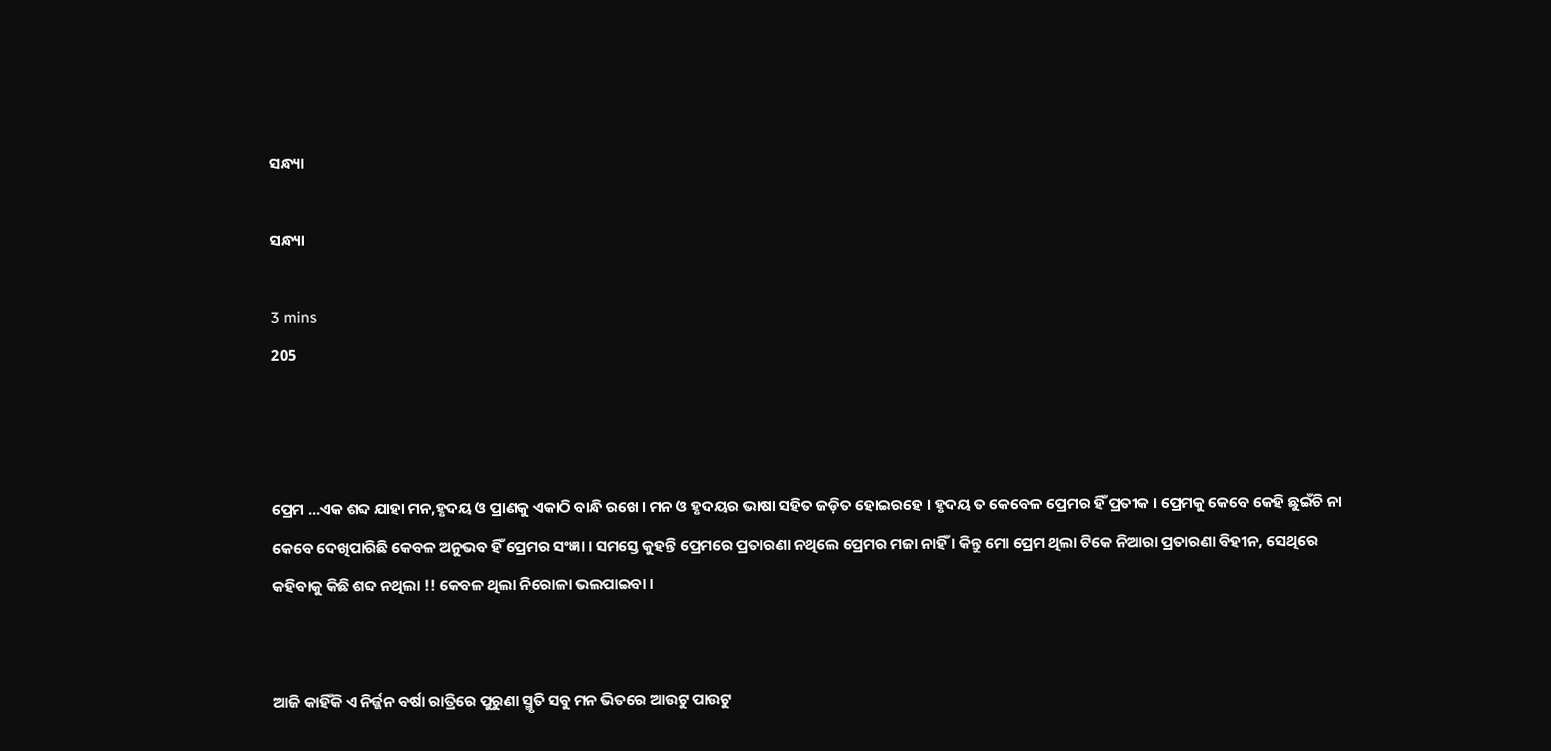ସନ୍ଧ୍ୟା

ସନ୍ଧ୍ୟା

3 mins
205



ପ୍ରେମ ...ଏକ ଶବ୍ଦ ଯାହା ମନ,ହୃଦୟ ଓ ପ୍ରାଣକୁ ଏକାଠି ବାନ୍ଧି ରଖେ । ମନ ଓ ହୃଦୟର ଭାଷା ସହିତ ଜଡ଼ିତ ହୋଇରହେ । ହୃଦୟ ତ କେବେଳ ପ୍ରେମର ହିଁ ପ୍ରତୀକ । ପ୍ରେମକୁ କେବେ କେହି ଛୁଇଁଚି ନା କେବେ ଦେଖିପାରିଛି କେବଳ ଅନୁଭବ ହିଁ ପ୍ରେମର ସଂଜ୍ଞା । ସମସ୍ତେ କୁହନ୍ତି ପ୍ରେମରେ ପ୍ରତାରଣା ନଥିଲେ ପ୍ରେମର ମଜା ନାହିଁ । କିନ୍ତୁ ମୋ ପ୍ରେମ ଥିଲା ଟିକେ ନିଆରା ପ୍ରତାରଣା ବିହୀନ, ସେଥିରେ କହିବାକୁ କିଛି ଶବ୍ଦ ନଥିଲା !! କେବଳ ଥିଲା ନିରୋଳା ଭଲପାଇବା ।


ଆଜି କାହିଁକି ଏ ନିର୍ଜ୍ଜନ ବର୍ଷା ରାତ୍ରିରେ ପୁରୁଣା ସ୍ମୃତି ସବୁ ମନ ଭିତରେ ଆଉଟୁ ପାଉଟୁ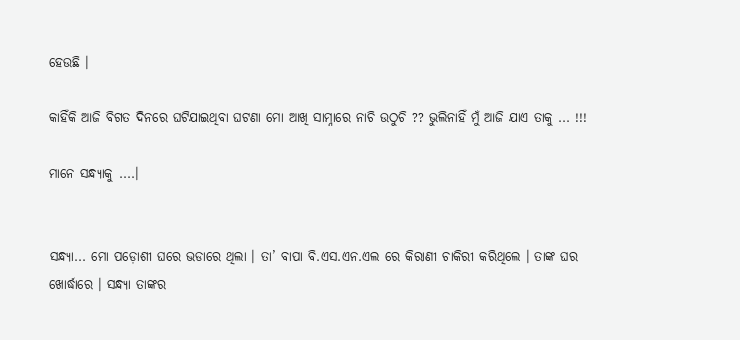ହେଉଛି ।

କାହିଁକି ଆଜି ବିଗତ ଦିନରେ ଘଟିଯାଇଥିବା ଘଟଣା ମୋ ଆଖି ସାମ୍ନାରେ ନାଚି ଉଠୁଚି ?? ଭୁଲିନାହିଁ ମୁଁ ଆଜି ଯାଏ ତାକୁ ... !!!

ମାନେ ସନ୍ଧ୍ୟାକୁ ....।


ସନ୍ଧ୍ୟା... ମୋ ପଡ଼ୋଶୀ ଘରେ ଭଡାରେ ଥିଲା । ତା’ ବାପା ବି.ଏସ.ଏନ.ଏଲ ରେ କିରାଣୀ ଚାକିରୀ କରିଥିଲେ । ତାଙ୍କ ଘର ଖୋର୍ଦ୍ଧାରେ । ସନ୍ଧ୍ୟା ତାଙ୍କର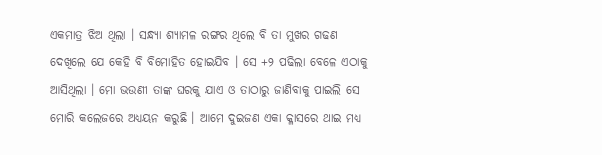ଏକମାତ୍ର ଝିଅ ଥିଲା । ସନ୍ଧ୍ୟା ଶ୍ୟାମଳ ରଙ୍ଗର ଥିଲେ ବି ତା ମୁଖର ଗଢଣ ଦେଖିଲେ ଯେ କେହି ବି ବିମୋହିତ ହୋଇଯିବ । ସେ +୨ ପଢିଲା ବେଳେ ଏଠାକୁ ଆସିଥିଲା । ମୋ ଭଉଣୀ ତାଙ୍କ ଘରକୁ ଯାଏ ଓ ତାଠାରୁ ଜାଣିବାକୁ ପାଇଲି ସେ ମୋରି କଲେଜରେ ଅଧ୍ୟୟନ କରୁଛି । ଆମେ ଦୁଇଜଣ ଏକା କ୍ଳାସରେ ଥାଇ ମଧ୍ୟ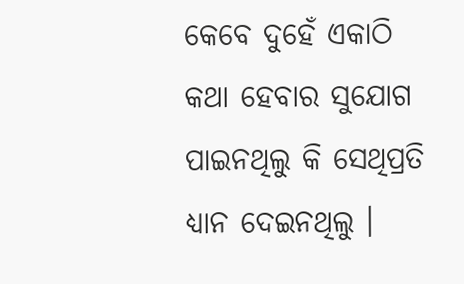କେବେ ଦୁହେଁ ଏକାଠି କଥା ହେବାର ସୁଯୋଗ ପାଇନଥିଲୁ କି ସେଥିପ୍ରତି ଧ୍ୟାନ ଦେଇନଥିଲୁ ।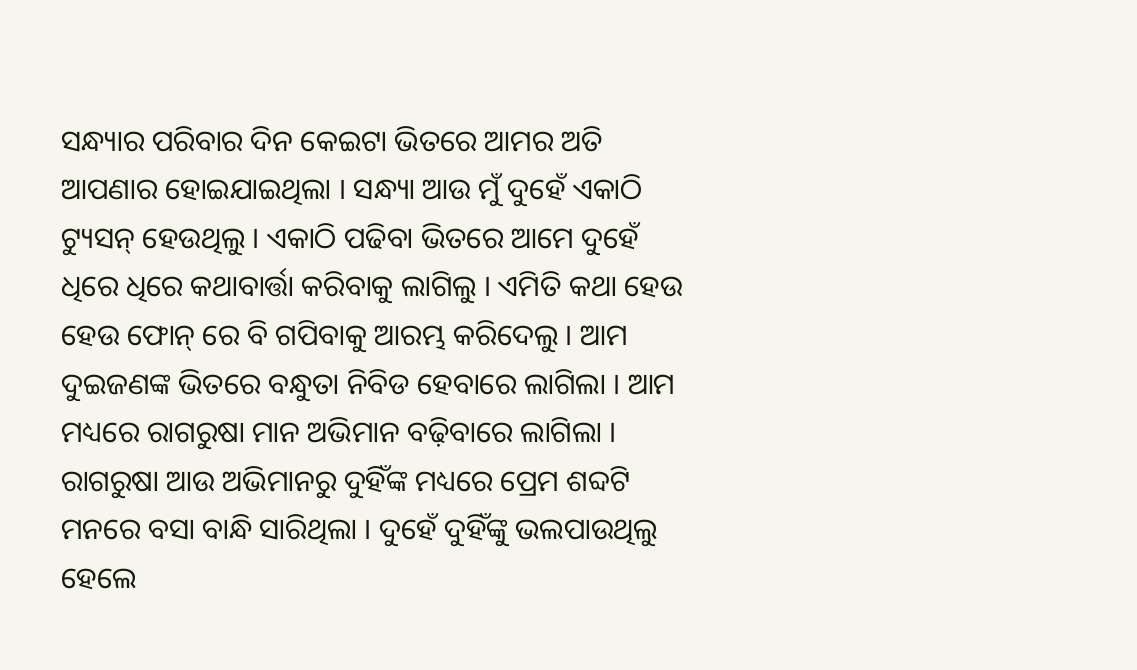ସନ୍ଧ୍ୟାର ପରିବାର ଦିନ କେଇଟା ଭିତରେ ଆମର ଅତି ଆପଣାର ହୋଇଯାଇଥିଲା । ସନ୍ଧ୍ୟା ଆଉ ମୁଁ ଦୁହେଁ ଏକାଠି ଟ୍ୟୁସନ୍ ହେଉଥିଲୁ । ଏକାଠି ପଢିବା ଭିତରେ ଆମେ ଦୁହେଁ ଧିରେ ଧିରେ କଥାବାର୍ତ୍ତା କରିବାକୁ ଲାଗିଲୁ । ଏମିତି କଥା ହେଉ ହେଉ ଫୋନ୍ ରେ ବି ଗପିବାକୁ ଆରମ୍ଭ କରିଦେଲୁ । ଆମ ଦୁଇଜଣଙ୍କ ଭିତରେ ବନ୍ଧୁତା ନିବିଡ ହେବାରେ ଲାଗିଲା । ଆମ ମଧ୍ୟରେ ରାଗରୁଷା ମାନ ଅଭିମାନ ବଢ଼ିବାରେ ଲାଗିଲା । ରାଗରୁଷା ଆଉ ଅଭିମାନରୁ ଦୁହିଁଙ୍କ ମଧ୍ୟରେ ପ୍ରେମ ଶବ୍ଦଟି ମନରେ ବସା ବାନ୍ଧି ସାରିଥିଲା । ଦୁହେଁ ଦୁହିଁଙ୍କୁ ଭଲପାଉଥିଲୁ ହେଲେ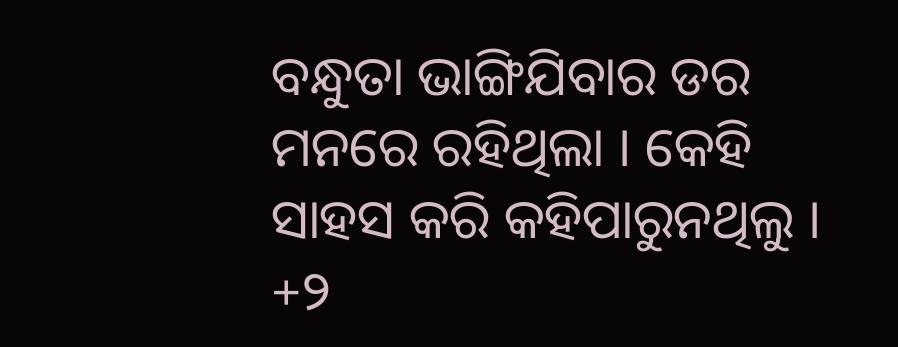ବନ୍ଧୁତା ଭାଙ୍ଗିଯିବାର ଡର ମନରେ ରହିଥିଲା । କେହି ସାହସ କରି କହିପାରୁନଥିଲୁ । +୨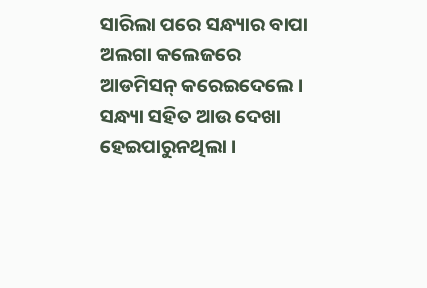ସାରିଲା ପରେ ସନ୍ଧ୍ୟାର ବାପା ଅଲଗା କଲେଜରେ ଆଡମିସନ୍ କରେଇଦେଲେ । ସନ୍ଧ୍ୟା ସହିତ ଆଉ ଦେଖା ହେଇପାରୁନଥିଲା ।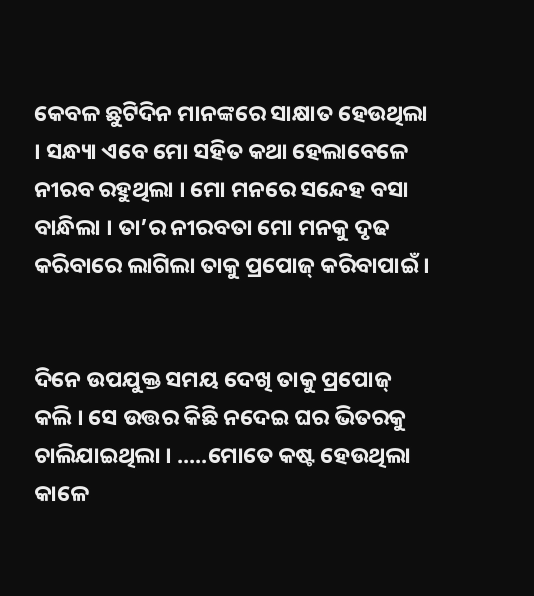କେବଳ ଛୁଟିଦିନ ମାନଙ୍କରେ ସାକ୍ଷାତ ହେଉଥିଲା । ସନ୍ଧ୍ୟା ଏବେ ମୋ ସହିତ କଥା ହେଲାବେଳେ ନୀରବ ରହୁଥିଲା । ମୋ ମନରେ ସନ୍ଦେହ ବସା ବାନ୍ଧିଲା । ତା’ର ନୀରବତା ମୋ ମନକୁ ଦୃଢ କରିବାରେ ଲାଗିଲା ତାକୁ ପ୍ରପୋଜ୍ କରିବାପାଇଁ ।


ଦିନେ ଉପଯୁକ୍ତ ସମୟ ଦେଖି ତାକୁ ପ୍ରପୋଜ୍ କଲି । ସେ ଉତ୍ତର କିଛି ନଦେଇ ଘର ଭିତରକୁ ଚାଲିଯାଇଥିଲା । .....ମୋତେ କଷ୍ଟ ହେଉଥିଲା କାଳେ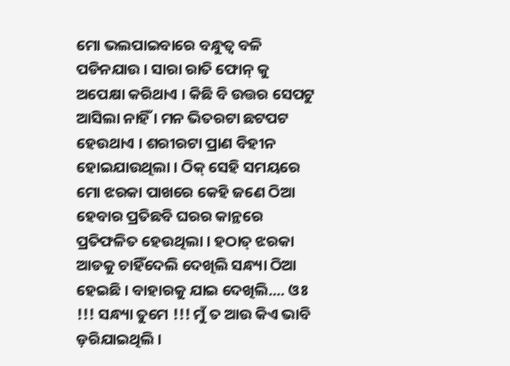ମୋ ଭଲପାଇବାରେ ବନ୍ଧୁତ୍ଵ ବଳି ପଡିନଯାଉ । ସାରା ରାତି ଫୋନ୍ କୁ ଅପେକ୍ଷା କରିଥାଏ । କିଛି ବି ଉତ୍ତର ସେପଟୁ ଆସିଲା ନାହିଁ । ମନ ଭିତରଟା ଛଟପଟ ହେଉଥାଏ । ଶରୀରଟା ପ୍ରାଣ ବିହୀନ ହୋଇଯାଉଥିଲା । ଠିକ୍ ସେହି ସମୟରେ ମୋ ଝରକା ପାଖରେ କେହି ଜଣେ ଠିଆ ହେବାର ପ୍ରତିଛବି ଘରର କାନ୍ଥରେ ପ୍ରତିଫଳିତ ହେଉଥିଲା । ହଠାତ୍ ଝରକା ଆଡକୁ ଚାହିଁଦେଲି ଦେଖିଲି ସନ୍ଧ୍ୟା ଠିଆ ହେଇଛି । ବାହାରକୁ ଯାଇ ଦେଖିଲି.... ଓଃ !!! ସନ୍ଧ୍ୟା ତୁମେ !!! ମୁଁ ତ ଆଉ କିଏ ଭାବି ଡ଼ରିଯାଇଥିଲି ।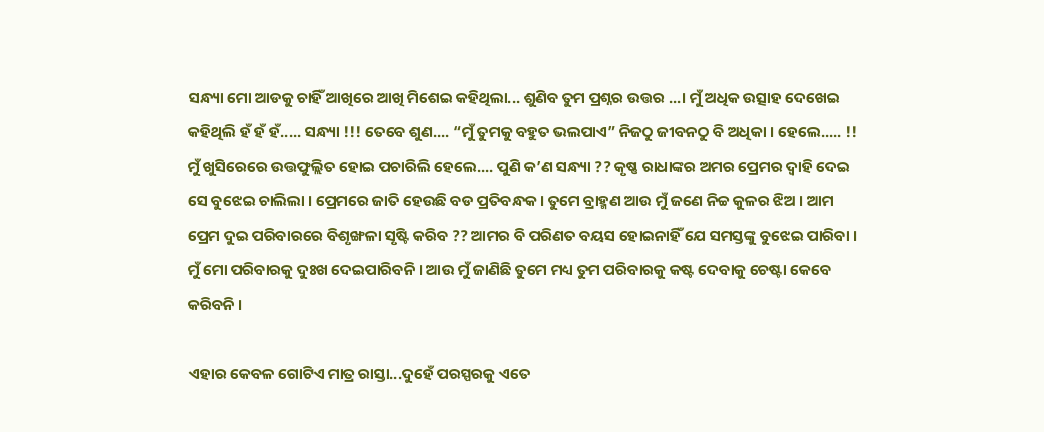ସନ୍ଧ୍ୟା ମୋ ଆଡକୁ ଚାହିଁ ଆଖିରେ ଆଖି ମିଶେଇ କହିଥିଲା... ଶୁଣିବ ତୁମ ପ୍ରଶ୍ନର ଉତ୍ତର ...। ମୁଁ ଅଧିକ ଉତ୍ସାହ ଦେଖେଇ କହିଥିଲି ହଁ ହଁ ହଁ..... ସନ୍ଧ୍ୟା !!! ତେବେ ଶୁଣ.... “ମୁଁ ତୁମକୁ ବହୁତ ଭଲପାଏ” ନିଜଠୁ ଜୀବନଠୁ ବି ଅଧିକା । ହେଲେ..... !! ମୁଁ ଖୁସିରେରେ ଉତ୍ତଫୁଲ୍ଲିତ ହୋଇ ପଚାରିଲି ହେଲେ.... ପୁଣି କ’ଣ ସନ୍ଧ୍ୟା ?? କୃଷ୍ଣ ରାଧାଙ୍କର ଅମର ପ୍ରେମର ଦ୍ଵାହି ଦେଇ ସେ ବୁଝେଇ ଚାଲିଲା । ପ୍ରେମରେ ଜାତି ହେଉଛି ବଡ ପ୍ରତିବନ୍ଧକ । ତୁମେ ବ୍ରାହ୍ମଣ ଆଉ ମୁଁ ଜଣେ ନିଚ୍ଚ କୁଳର ଝିଅ । ଆମ ପ୍ରେମ ଦୁଇ ପରିବାରରେ ବିଶୃଙ୍ଖଳା ସୃଷ୍ଟି କରିବ ?? ଆମର ବି ପରିଣତ ବୟସ ହୋଇନାହିଁ ଯେ ସମସ୍ତଙ୍କୁ ବୁଝେଇ ପାରିବା । ମୁଁ ମୋ ପରିବାରକୁ ଦୁଃଖ ଦେଇପାରିବନି । ଆଉ ମୁଁ ଜାଣିଛି ତୁମେ ମଧ୍ୟ ତୁମ ପରିବାରକୁ କଷ୍ଟ ଦେବାକୁ ଚେଷ୍ଟା କେବେ କରିବନି ।

ଏହାର କେବଳ ଗୋଟିଏ ମାତ୍ର ରାସ୍ତା...ଦୁହେଁ ପରସ୍ପରକୁ ଏତେ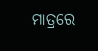ମାତ୍ରରେ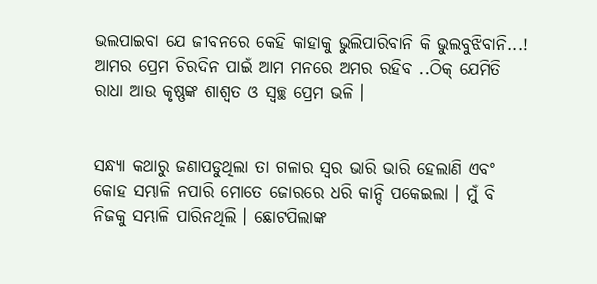ଭଲପାଇବା ଯେ ଜୀବନରେ କେହି କାହାକୁ ଭୁଲିପାରିବାନି କି ଭୁଲବୁଝିବାନି...! ଆମର ପ୍ରେମ ଚିରଦିନ ପାଇଁ ଆମ ମନରେ ଅମର ରହିବ ..ଠିକ୍ ଯେମିତି ରାଧା ଆଉ କୃଷ୍ଣଙ୍କ ଶାଶ୍ଵତ ଓ ସ୍ଵଚ୍ଛ ପ୍ରେମ ଭଳି ।


ସନ୍ଧ୍ୟା କଥାରୁ ଜଣାପଡୁଥିଲା ତା ଗଳାର ସ୍ଵର ଭାରି ଭାରି ହେଲାଣି ଏବଂ କୋହ ସମ୍ଭାଳି ନପାରି ମୋତେ ଜୋରରେ ଧରି କାନ୍ଦି ପକେଇଲା । ମୁଁ ବି ନିଜକୁ ସମ୍ଭାଳି ପାରିନଥିଲି । ଛୋଟପିଲାଙ୍କ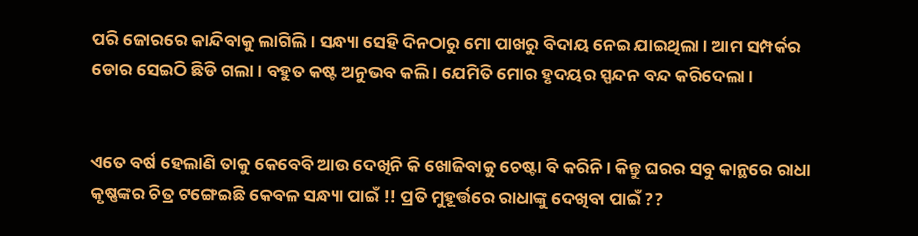ପରି ଜୋରରେ କାନ୍ଦିବାକୁ ଲାଗିଲି । ସନ୍ଧ୍ୟା ସେହି ଦିନଠାରୁ ମୋ ପାଖରୁ ବିଦାୟ ନେଇ ଯାଇଥିଲା । ଆମ ସମ୍ପର୍କର ଡୋର ସେଇଠି ଛିଡି ଗଲା । ବହୁତ କଷ୍ଟ ଅନୁଭବ କଲି । ଯେମିତି ମୋର ହୃଦୟର ସ୍ପନ୍ଦନ ବନ୍ଦ କରିଦେଲା ।


ଏତେ ବର୍ଷ ହେଲାଣି ତାକୁ କେବେବି ଆଉ ଦେଖିନି କି ଖୋଜିବାକୁ ଚେଷ୍ଟା ବି କରିନି । କିନ୍ତୁ ଘରର ସବୁ କାନ୍ଥରେ ରାଧା କୃଷ୍ଣଙ୍କର ଚିତ୍ର ଟଙ୍ଗେଇଛି କେବଳ ସନ୍ଧ୍ୟା ପାଇଁ !! ପ୍ରତି ମୁହୂର୍ତ୍ତରେ ରାଧାଙ୍କୁ ଦେଖିବା ପାଇଁ ??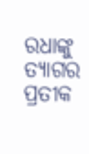ରଧାଙ୍କୁ ତ୍ୟାଗର ପ୍ରତୀକ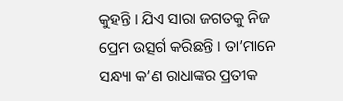କୁହନ୍ତି । ଯିଏ ସାରା ଜଗତକୁ ନିଜ ପ୍ରେମ ଉତ୍ସର୍ଗ କରିଛନ୍ତି । ତା’ମାନେ ସନ୍ଧ୍ୟା କ’ଣ ରାଧାଙ୍କର ପ୍ରତୀକ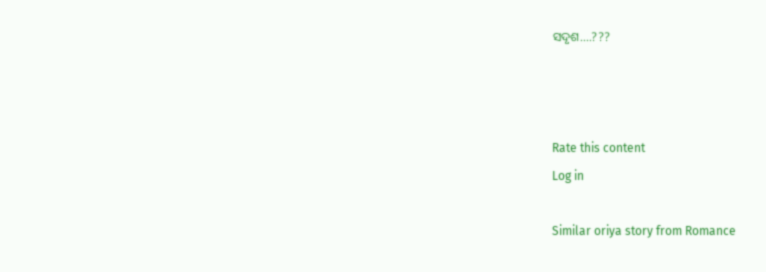ସଦୃଶ....???



Rate this content
Log in

Similar oriya story from Romance